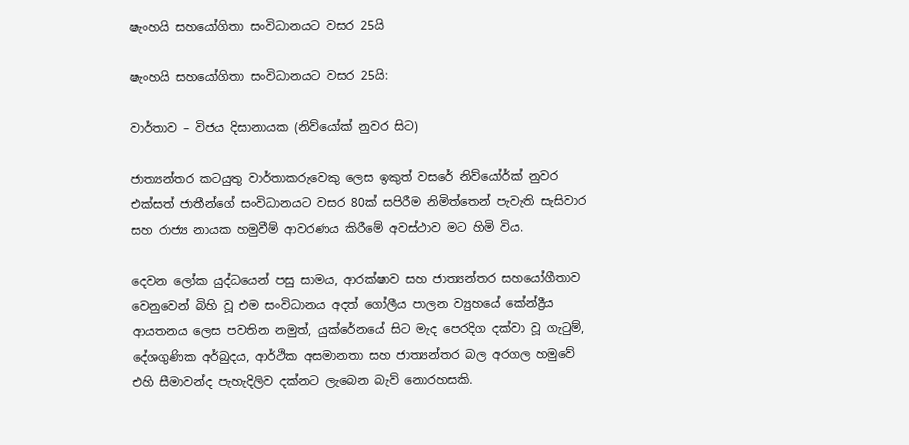ෂැංහයි සහයෝගිතා සංවිධානයට වසර 25යි

ෂැංහයි සහයෝගිතා සංවිධානයට වසර 25යි:

වාර්තාව – විජය දිසානායක‍ (නිව්යෝක් නුවර සිට)

ජාත්‍යන්තර කටයුතු වාර්තාකරුවෙකු ලෙස ඉකුත් වසරේ නිව්යෝර්ක් නුවර එක්සත් ජාතීන්ගේ සංවිධානයට වසර 80ක් සපිරීම නිමිත්තෙන් පැවැති සැසිවාර සහ රාජ්‍ය නායක හමුවීම් ආවරණය කිරීමේ අවස්ථාව මට හිමි විය.

දෙවන ලෝක යුද්ධයෙන් පසු සාමය, ආරක්ෂාව සහ ජාත්‍යන්තර සහයෝගීතාව වෙනුවෙන් බිහි වූ එම සංවිධානය අදත් ගෝලීය පාලන ව්‍යුහයේ කේන්ද්‍රීය ආයතනය ලෙස පවතින නමුත්, යුක්රේනයේ සිට මැද පෙරදිග දක්වා වූ ගැටුම්, දේශගුණික අර්බුදය, ආර්ථික අසමානතා සහ ජාත්‍යන්තර බල අරගල හමුවේ එහි සීමාවන්ද පැහැදිලිව දක්නට ලැබෙන බැව් නොරහසකි.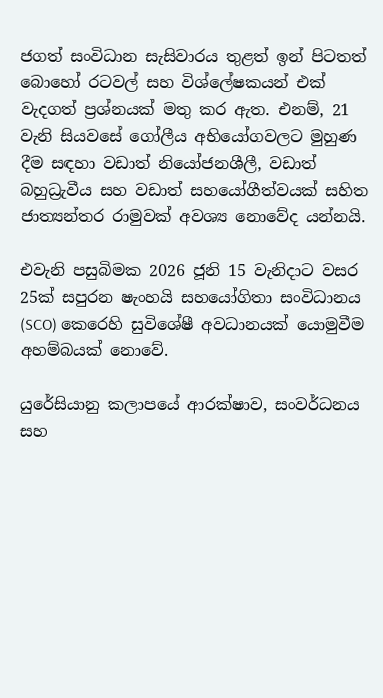ජගත් සංවිධාන සැසිවාරය තුළත් ඉන් පිටතත් බොහෝ රටවල් සහ විශ්ලේෂකයන් එක් වැදගත් ප්‍රශ්නයක් මතු කර ඇත. එනම්, 21 වැනි සියවසේ ගෝලීය අභියෝගවලට මුහුණ දීම සඳහා වඩාත් නියෝජනශීලී, වඩාත් බහුධ්‍රැවීය සහ වඩාත් සහයෝගීත්වයක් සහිත ජාත්‍යන්තර රාමුවක් අවශ්‍ය නොවේද යන්නයි.

එවැනි පසුබිමක 2026 ජූනි 15 වැනිදාට වසර 25ක් සපුරන ෂැංහයි සහයෝගිතා සංවිධානය (SCO) කෙරෙහි සුවිශේෂී අවධානයක් යොමුවීම අහම්බයක් නොවේ.

යුරේසියානු කලාපයේ ආරක්ෂාව, සංවර්ධනය සහ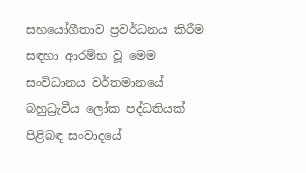සහයෝගීතාව ප්‍රවර්ධනය කිරීම සඳහා ආරම්භ වූ මෙම සංවිධානය වර්තමානයේ බහුධ්‍රැවීය ලෝක පද්ධතියක් පිළිබඳ සංවාදයේ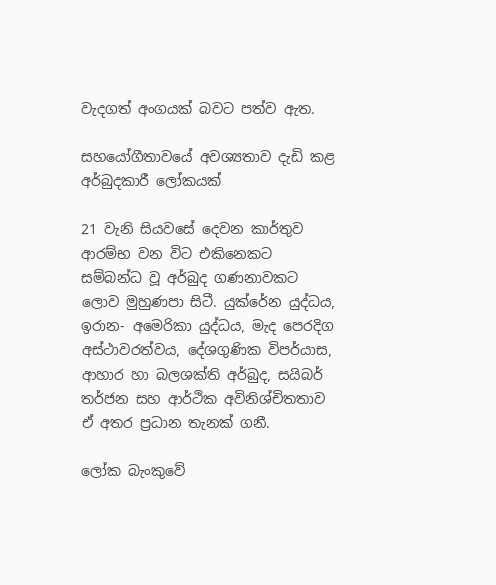වැදගත් අංගයක් බවට පත්ව ඇත.

සහයෝගීතාවයේ අවශ්‍යතාව දැඩි කළ අර්බුදකාරී ලෝකයක්

21 වැනි සියවසේ දෙවන කාර්තුව ආරම්භ වන විට එකිනෙකට සම්බන්ධ වූ අර්බුද ගණනාවකට ලොව මුහුණපා සිටී. යුක්රේන යුද්ධය, ඉරාන- අමෙරිකා යුද්ධය, මැද පෙරදිග අස්ථාවරත්වය, දේශගුණික විපර්යාස, ආහාර හා බලශක්ති අර්බුද, සයිබර් තර්ජන සහ ආර්ථික අවිනිශ්චිතතාව ඒ අතර ප්‍රධාන තැනක් ගනී.

ලෝක බැංකුවේ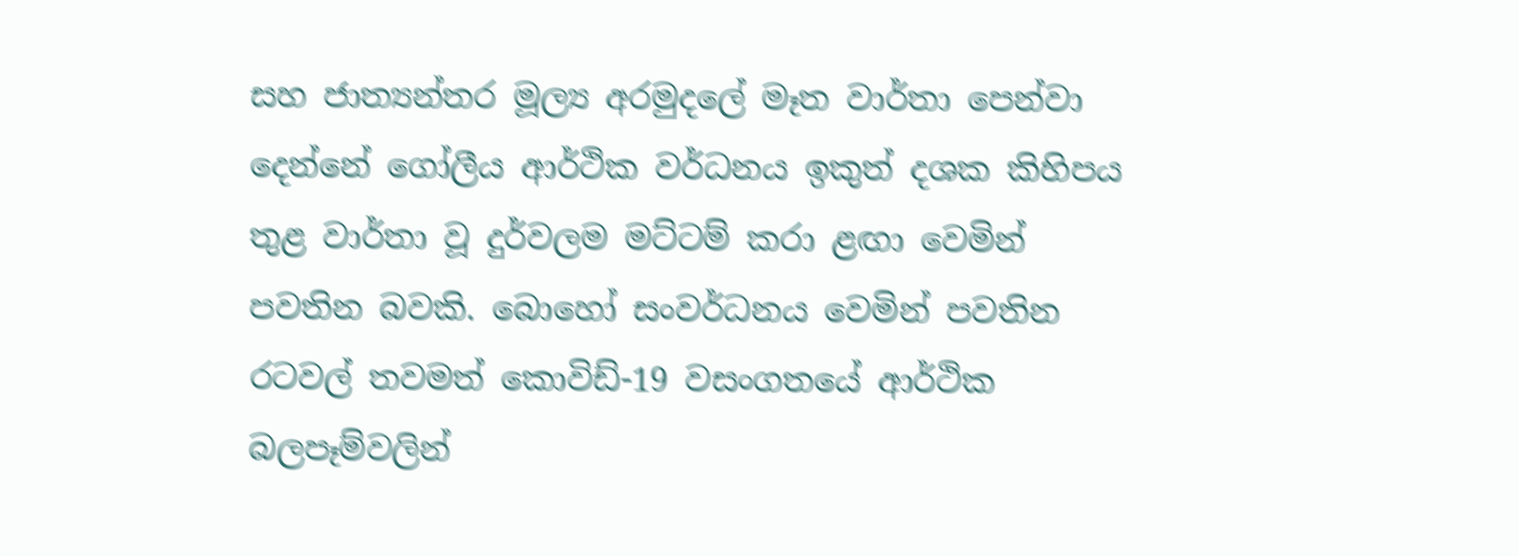සහ ජාත්‍යන්තර මූල්‍ය අරමුදලේ මෑත වාර්තා පෙන්වා දෙන්නේ ගෝලීය ආර්ථික වර්ධනය ඉකුත් දශක කිහිපය තුළ වාර්තා වූ දුර්වලම මට්ටම් කරා ළඟා වෙමින් පවතින බවකි. බොහෝ සංවර්ධනය වෙමින් පවතින රටවල් තවමත් කොවිඩ්-19 වසංගතයේ ආර්ථික බලපෑම්වලින්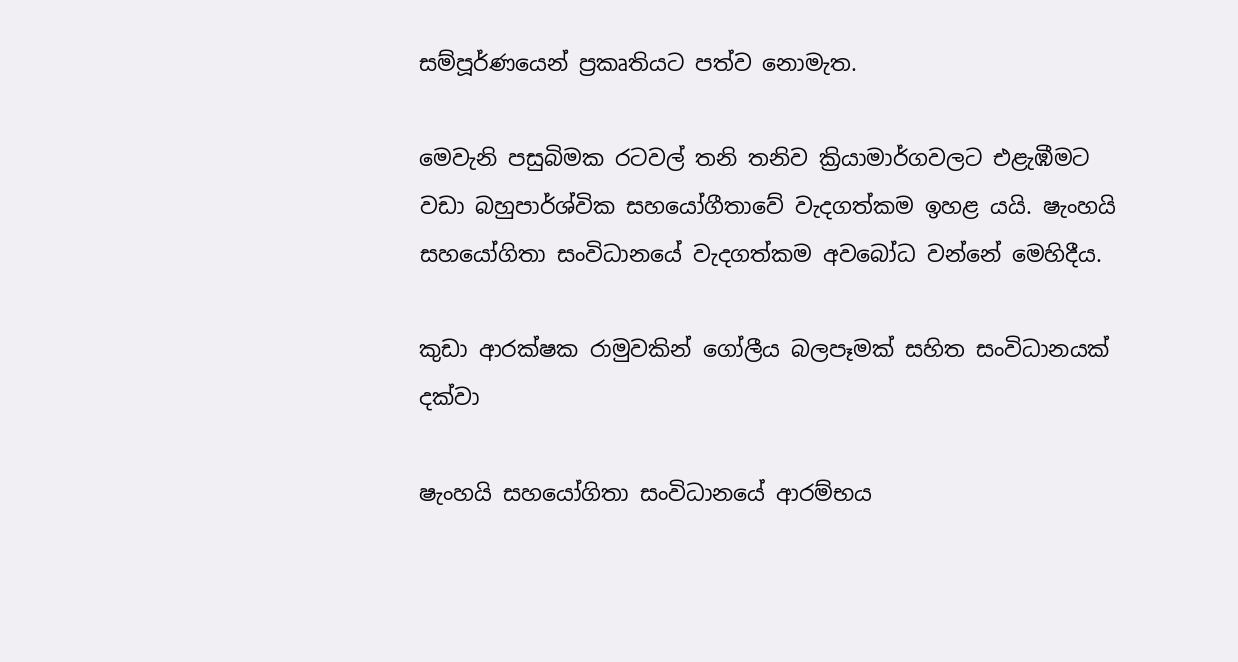සම්පූර්ණයෙන් ප්‍රකෘතියට පත්ව නොමැත.

මෙවැනි පසුබිමක රටවල් තනි තනිව ක්‍රියාමාර්ගවලට එළැඹීමට වඩා බහුපාර්ශ්වික සහයෝගීතාවේ වැදගත්කම ඉහළ යයි. ෂැංහයි සහයෝගිතා සංවිධානයේ වැදගත්කම අවබෝධ වන්නේ මෙහිදීය.

කුඩා ආරක්ෂක රාමුවකින් ගෝලීය බලපෑමක් සහිත සංවිධානයක් දක්වා

ෂැංහයි සහයෝගිතා සංවිධානයේ ආරම්භය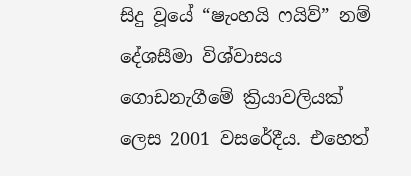සිදු වූයේ “ෂැංහයි ෆයිව්” නම් දේශසීමා විශ්වාසය ගොඩනැගීමේ ක්‍රියාවලියක් ලෙස 2001 වසරේදීය. එහෙත්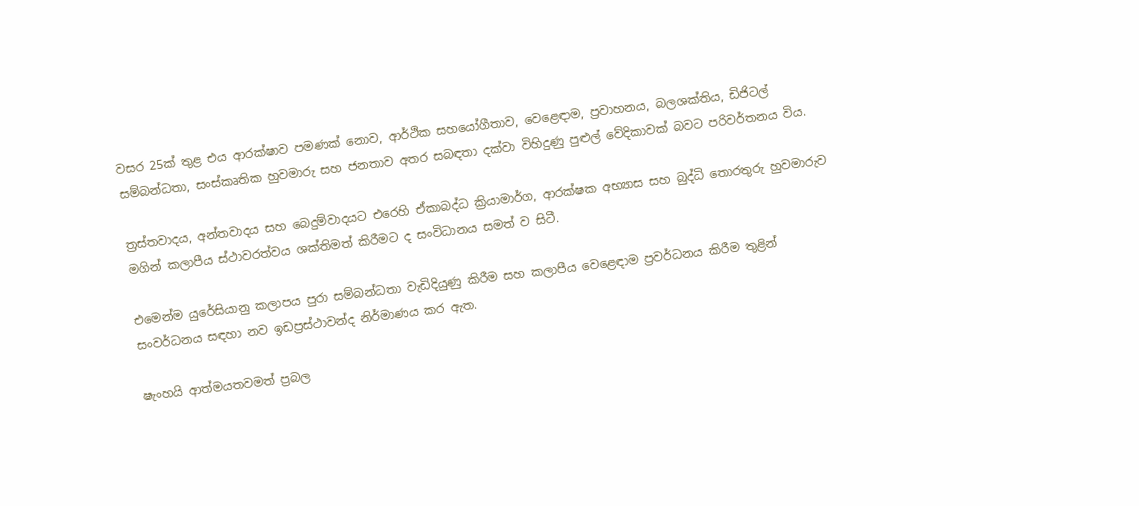වසර 25ක් තුළ එය ආරක්ෂාව පමණක් නොව, ආර්ථික සහයෝගීතාව, වෙළෙඳාම, ප්‍රවාහනය, බලශක්තිය, ඩිජිටල් සම්බන්ධතා, සංස්කෘතික හුවමාරු සහ ජනතාව අතර සබඳතා දක්වා විහිදුණු පුළුල් වේදිකාවක් බවට පරිවර්තනය විය.

ත්‍රස්තවාදය, අන්තවාදය සහ බෙදුම්වාදයට එරෙහි ඒකාබද්ධ ක්‍රියාමාර්ග, ආරක්ෂක අභ්‍යාස සහ බුද්ධි තොරතුරු හුවමාරුව මගින් කලාපීය ස්ථාවරත්වය ශක්තිමත් කිරීමට ද සංවිධානය සමත් ව සිටී.

එමෙන්ම යුරේසියානු කලාපය පුරා සම්බන්ධතා වැඩිදියුණු කිරීම සහ කලාපීය වෙළෙඳාම ප්‍රවර්ධනය කිරීම තුළින් සංවර්ධනය සඳහා නව ඉඩප්‍රස්ථාවන්ද නිර්මාණය කර ඇත.

ෂැංහයි ආත්මයතවමත් ප්‍රබල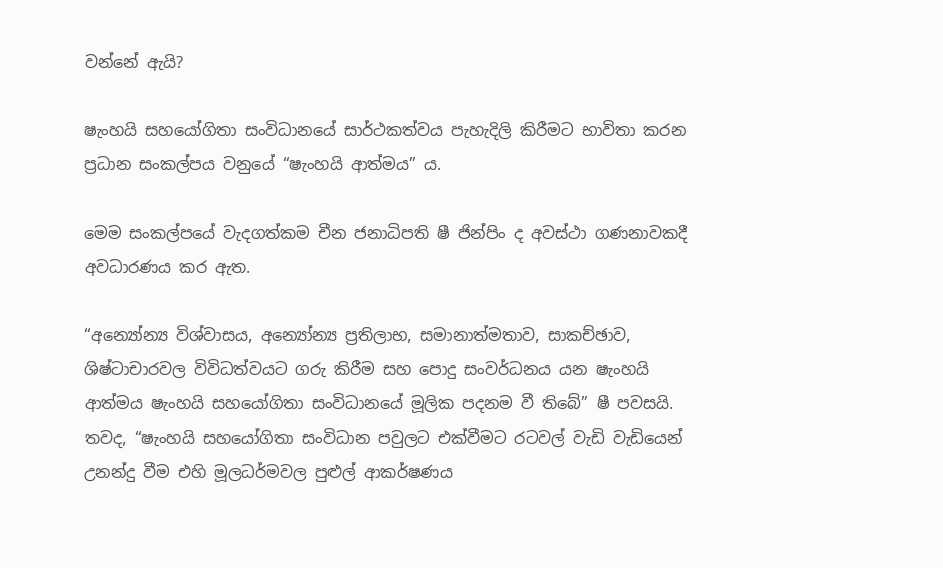වන්නේ ඇයි?

ෂැංහයි සහයෝගිතා සංවිධානයේ සාර්ථකත්වය පැහැදිලි කිරීමට භාවිතා කරන ප්‍රධාන සංකල්පය වනුයේ “ෂැංහයි ආත්මය” ය.

මෙම සංකල්පයේ වැදගත්කම චීන ජනාධිපති ෂී ජින්පිං ද අවස්ථා ගණනාවකදී අවධාරණය කර ඇත.

“අන්‍යෝන්‍ය විශ්වාසය, අන්‍යෝන්‍ය ප්‍රතිලාභ, සමානාත්මතාව, සාකච්ඡාව, ශිෂ්ටාචාරවල විවිධත්වයට ගරු කිරීම සහ පොදු සංවර්ධනය යන ෂැංහයි ආත්මය ෂැංහයි සහයෝගිතා සංවිධානයේ මූලික පදනම වී තිබේ” ෂී පවසයි. තවද, “ෂැංහයි සහයෝගිතා සංවිධාන පවුලට එක්වීමට රටවල් වැඩි වැඩියෙන් උනන්දු වීම එහි මූලධර්මවල පුළුල් ආකර්ෂණය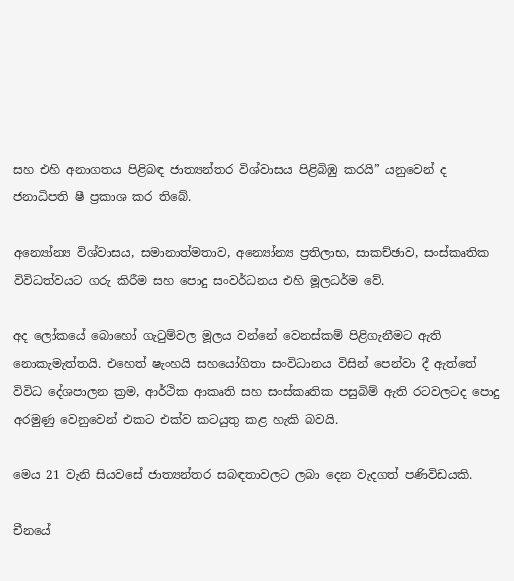සහ එහි අනාගතය පිළිබඳ ජාත්‍යන්තර විශ්වාසය පිළිබිඹු කරයි” යනුවෙන් ද ජනාධිපති ෂී ප්‍රකාශ කර තිබේ.

අන්‍යෝන්‍ය විශ්වාසය, සමානාත්මතාව, අන්‍යෝන්‍ය ප්‍රතිලාභ, සාකච්ඡාව, සංස්කෘතික විවිධත්වයට ගරු කිරීම සහ පොදු සංවර්ධනය එහි මූලධර්ම වේ.

අද ලෝකයේ බොහෝ ගැටුම්වල මූලය වන්නේ වෙනස්කම් පිළිගැනීමට ඇති නොකැමැත්තයි. එහෙත් ෂැංහයි සහයෝගිතා සංවිධානය විසින් පෙන්වා දී ඇත්තේ විවිධ දේශපාලන ක්‍රම, ආර්ථික ආකෘති සහ සංස්කෘතික පසුබිම් ඇති රටවලටද පොදු අරමුණු වෙනුවෙන් එකට එක්ව කටයුතු කළ හැකි බවයි.

මෙය 21 වැනි සියවසේ ජාත්‍යන්තර සබඳතාවලට ලබා දෙන වැදගත් පණිවිඩයකි.

චීනයේ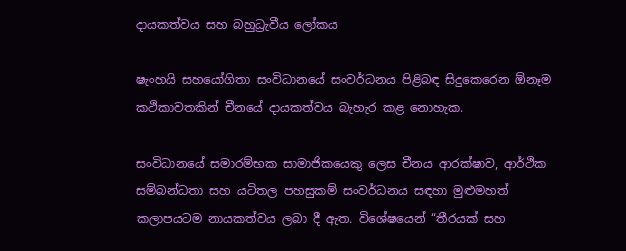දායකත්වය සහ බහුධ්‍රැවීය ලෝකය

ෂැංහයි සහයෝගිතා සංවිධානයේ සංවර්ධනය පිළිබඳ සිදුකෙරෙන ඕනෑම කථිකාවතකින් චීනයේ දායකත්වය බැහැර කළ නොහැක.

සංවිධානයේ සමාරම්භක සාමාජිකයෙකු ලෙස චීනය ආරක්ෂාව, ආර්ථික සම්බන්ධතා සහ යටිතල පහසුකම් සංවර්ධනය සඳහා මුළුමහත් කලාපයටම නායකත්වය ලබා දී ඇත. විශේෂයෙන් “තීරයක් සහ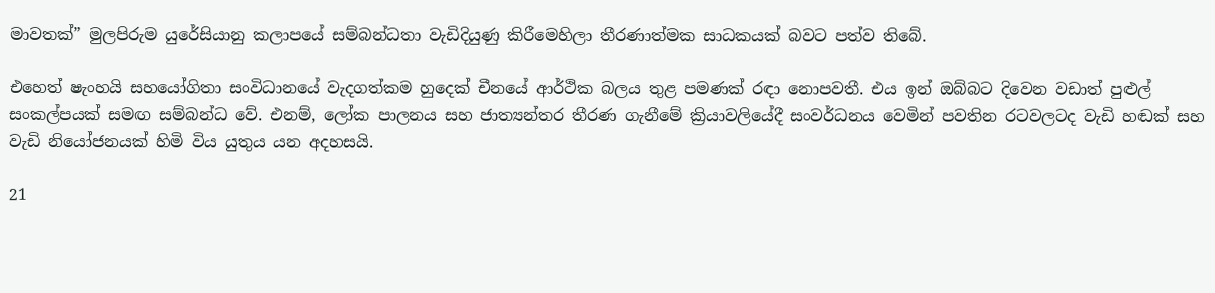මාවතක්” මුලපිරුම යුරේසියානු කලාපයේ සම්බන්ධතා වැඩිදියුණු කිරීමෙහිලා තීරණාත්මක සාධකයක් බවට පත්ව තිබේ.

එහෙත් ෂැංහයි සහයෝගිතා සංවිධානයේ වැදගත්කම හුදෙක් චීනයේ ආර්ථික බලය තුළ පමණක් රඳා නොපවතී. එය ඉන් ඔබ්බට දිවෙන වඩාත් පුළුල් සංකල්පයක් සමඟ සම්බන්ධ වේ. එනම්, ලෝක පාලනය සහ ජාත්‍යන්තර තීරණ ගැනීමේ ක්‍රියාවලියේදී සංවර්ධනය වෙමින් පවතින රටවලටද වැඩි හඬක් සහ වැඩි නියෝජනයක් හිමි විය යුතුය යන අදහසයි.

21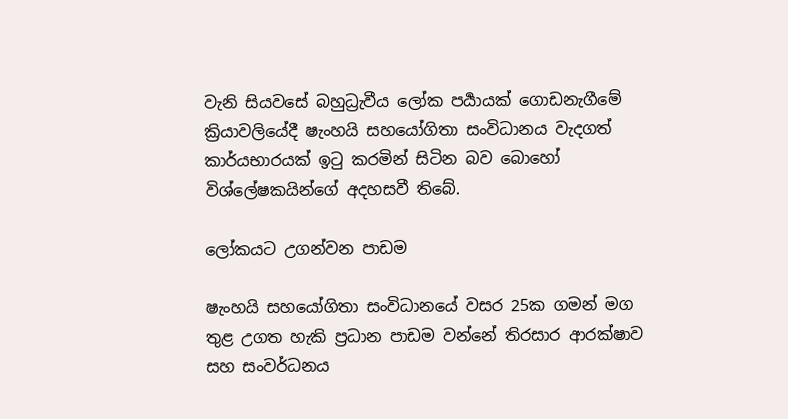වැනි සියවසේ බහුධ්‍රැවීය ලෝක පර්‍යායක් ගොඩනැගීමේ ක්‍රියාවලියේදී ෂැංහයි සහයෝගිතා සංවිධානය වැදගත් කාර්යභාරයක් ඉටු කරමින් සිටින බව බොහෝ විශ්ලේෂකයින්ගේ අදහසවී තිබේ.

ලෝකයට උගන්වන පාඩම

ෂැංහයි සහයෝගිතා සංවිධානයේ වසර 25ක ගමන් මග තුළ උගත හැකි ප්‍රධාන පාඩම වන්නේ තිරසාර ආරක්ෂාව සහ සංවර්ධනය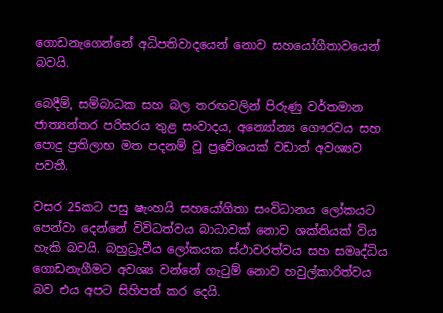ගොඩනැගෙන්නේ අධිපතිවාදයෙන් නොව සහයෝගීතාවයෙන් බවයි.

බෙදීම්, සම්බාධක සහ බල තරඟවලින් පිරුණු වර්තමාන ජාත්‍යන්තර පරිසරය තුළ සංවාදය, අන්‍යෝන්‍ය ගෞරවය සහ පොදු ප්‍රතිලාභ මත පදනම් වූ ප්‍රවේශයක් වඩාත් අවශ්‍යව පවතී.

වසර 25කට පසු ෂැංහයි සහයෝගිතා සංවිධානය ලෝකයට පෙන්වා දෙන්නේ විවිධත්වය බාධාවක් නොව ශක්තියක් විය හැකි බවයි. බහුධ්‍රැවීය ලෝකයක ස්ථාවරත්වය සහ සමෘද්ධිය ගොඩනැගීමට අවශ්‍ය වන්නේ ගැටුම් නොව හවුල්කාරිත්වය බව එය අපට සිහිපත් කර දෙයි.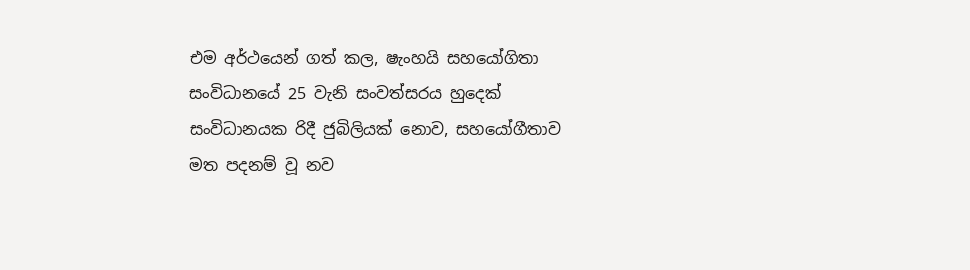එම අර්ථයෙන් ගත් කල, ෂැංහයි සහයෝගිතා සංවිධානයේ 25 වැනි සංවත්සරය හුදෙක් සංවිධානයක ‍රිදී ජුබිලියක් නොව, සහයෝගීතාව මත පදනම් වූ නව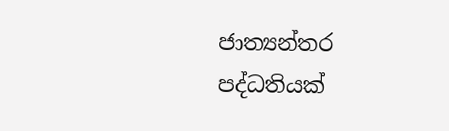ජාත්‍යන්තර පද්ධතියක්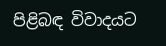පිළිබඳ විවාදයට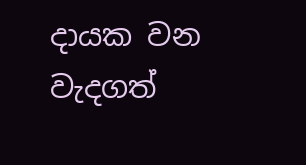දායක වන වැදගත්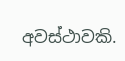අවස්ථාවකි.